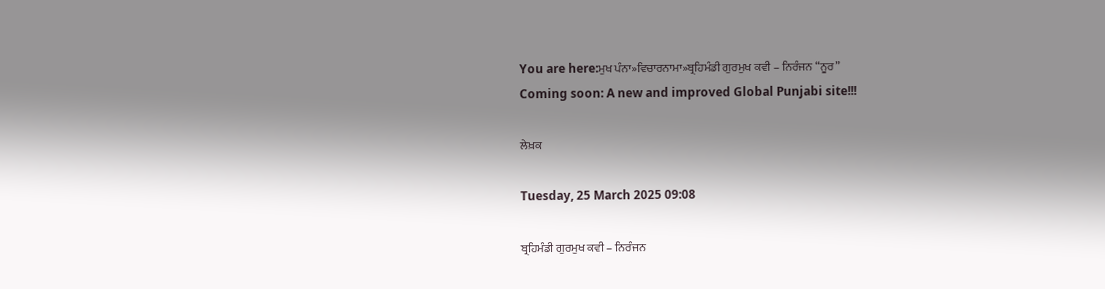You are here:ਮੁਖ ਪੰਨਾ»ਵਿਚਾਰਨਾਮਾ»ਬ੍ਰਹਿਮੰਡੀ ਗੁਰਮੁਖ ਕਵੀ – ਨਿਰੰਜਨ “ਨੂਰ”
Coming soon: A new and improved Global Punjabi site!!!

ਲੇਖ਼ਕ

Tuesday, 25 March 2025 09:08

ਬ੍ਰਹਿਮੰਡੀ ਗੁਰਮੁਖ ਕਵੀ – ਨਿਰੰਜਨ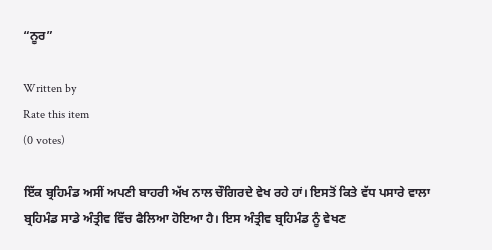“ਨੂਰ”

Written by
Rate this item
(0 votes)

ਇੱਕ ਬ੍ਰਹਿਮੰਡ ਅਸੀਂ ਅਪਣੀ ਬਾਹਰੀ ਅੱਖ ਨਾਲ ਚੌਗਿਰਦੇ ਵੇਖ ਰਹੇ ਹਾਂ। ਇਸਤੋਂ ਕਿਤੇ ਵੱਧ ਪਸਾਰੇ ਵਾਲਾ ਬ੍ਰਹਿਮੰਡ ਸਾਡੇ ਅੰਤ੍ਰੀਵ ਵਿੱਚ ਫੈਲਿਆ ਹੋਇਆ ਹੈ। ਇਸ ਅੰਤ੍ਰੀਵ ਬ੍ਰਹਿਮੰਡ ਨੂੰ ਵੇਖਣ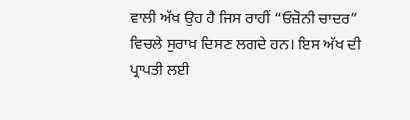ਵਾਲੀ ਅੱਖ ਉਹ ਹੈ ਜਿਸ ਰਾਹੀਂ “ਓਜ਼ੋਨੀ ਚਾਦਰ” ਵਿਚਲੇ ਸੁਰਾਖ਼ ਦਿਸਣ ਲਗਦੇ ਹਨ। ਇਸ ਅੱਖ ਦੀ ਪ੍ਰਾਪਤੀ ਲਈ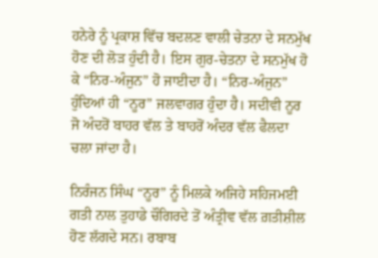ਹਨੇਰੇ ਨੂੰ ਪ੍ਰਕਾਸ਼ ਵਿੱਚ ਬਦਲਣ ਵਾਲੀ ਚੇਤਨਾ ਦੇ ਸਨਮੁੱਖ ਹੋਣ ਦੀ ਲੋੜ ਹੁੰਦੀ ਹੈ। ਇਸ ਗੁਰ-ਚੇਤਨਾ ਦੇ ਸਨਮੁੱਖ ਹੋ ਕੇ “ਨਿਰ-ਅੰਜੁਨ” ਹੋ ਜਾਈਦਾ ਹੈ। “ਨਿਰ-ਅੰਜੁਨ” ਹੁੰਦਿਆਂ ਹੀ “ਨੂਰ” ਜਲਵਾਗਰ ਹੁੰਦਾ ਹੈ। ਸਦੀਵੀ ਨੂਰ ਜੋ ਅੰਦਰੋਂ ਬਾਹਰ ਵੱਲ ਤੇ ਬਾਹਰੋਂ ਅੰਦਰ ਵੱਲ ਫੈਲਦਾ ਚਲਾ ਜਾਂਦਾ ਹੈ।

ਨਿਰੰਜਨ ਸਿੰਘ “ਨੂਰ” ਨੂੰ ਮਿਲਕੇ ਅਜਿਹੇ ਸਹਿਜਮਈ ਗਤੀ ਨਾਲ ਤੁਹਾਡੇ ਚੌਗਿਰਦੇ ਤੋਂ ਅੰਤ੍ਰੀਵ ਵੱਲ ਗ਼ਤੀਸ਼ੀਲ ਹੋਣ ਲੱਗਦੇ ਸਨ। ਰਬਾਬ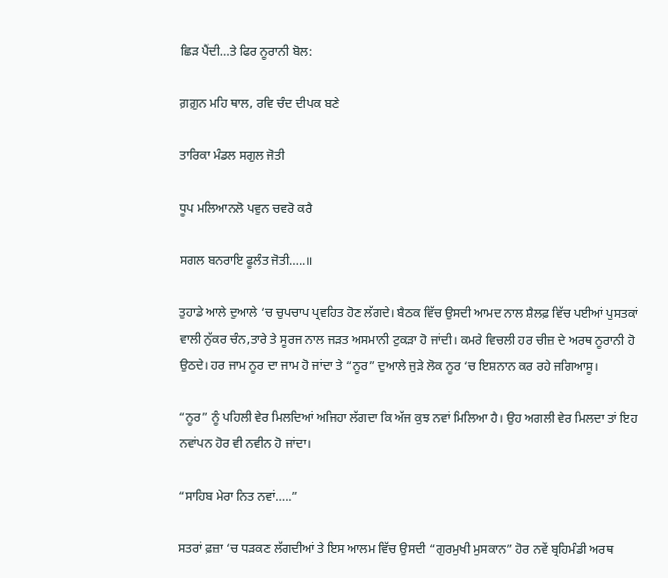ਛਿੜ ਪੈਂਦੀ…ਤੇ ਫਿਰ ਨੂਰਾਨੀ ਬੋਲ:

ਗ਼ਗ਼ੁਨ ਮਹਿ ਥਾਲ, ਰਵਿ ਚੰਦ ਦੀਪਕ ਬਣੇ

ਤਾਰਿਕਾ ਮੰਡਲ ਸਗੁਲ ਜੋਤੀ

ਧੂਪ ਮਲਿਆਨਲੋ ਪਵੁਨ ਚਵਰੋ ਕਰੈ

ਸਗਲ ਬਨਰਾਇ ਫੂਲੰਤ ਜੋਤੀ…..॥

ਤੁਹਾਡੇ ਆਲੇ ਦੁਆਲੇ ‘ਚ ਚੁਪਚਾਪ ਪ੍ਰਵਹਿਤ ਹੋਣ ਲੱਗਦੇ। ਬੈਠਕ ਵਿੱਚ ਉਸਦੀ ਆਮਦ ਨਾਲ ਸ਼ੈਲਫ਼ ਵਿੱਚ ਪਈਆਂ ਪੁਸਤਕਾਂ ਵਾਲੀ ਨੁੱਕਰ ਚੰਨ,ਤਾਰੇ ਤੇ ਸੂਰਜ ਨਾਲ ਜੜਤ ਅਸਮਾਨੀ ਟੁਕੜਾ ਹੋ ਜਾਂਦੀ। ਕਮਰੇ ਵਿਚਲੀ ਹਰ ਚੀਜ਼ ਦੇ ਅਰਥ ਨੂਰਾਨੀ ਹੋ ਉਠਦੇ। ਹਰ ਜਾਮ ਨੂਰ ਦਾ ਜਾਮ ਹੋ ਜਾਂਦਾ ਤੇ “ਨੂਰ” ਦੁਆਲੇ ਜੁੜੇ ਲੋਕ ਨੂਰ ‘ਚ ਇਸ਼ਨਾਨ ਕਰ ਰਹੇ ਜਗਿਆਸੂ।

“ਨੂਰ” ਨੂੰ ਪਹਿਲੀ ਵੇਰ ਮਿਲਦਿਆਂ ਅਜਿਹਾ ਲੱਗਦਾ ਕਿ ਅੱਜ ਕੁਝ ਨਵਾਂ ਮਿਲਿਆ ਹੈ। ਉਹ ਅਗਲੀ ਵੇਰ ਮਿਲਦਾ ਤਾਂ ਇਹ ਨਵਾਂਪਨ ਹੋਰ ਵੀ ਨਵੀਨ ਹੋ ਜਾਂਦਾ।

“ਸਾਹਿਬ ਮੇਰਾ ਨਿਤ ਨਵਾਂ…..”

ਸਤਰਾਂ ਫ਼ਜ਼ਾ ‘ਚ ਧੜਕਣ ਲੱਗਦੀਆਂ ਤੇ ਇਸ ਆਲਮ ਵਿੱਚ ਉਸਦੀ “ਗੁਰਮੁਖੀ ਮੁਸਕਾਨ” ਹੋਰ ਨਵੇਂ ਬ੍ਰਹਿਮੰਡੀ ਅਰਥ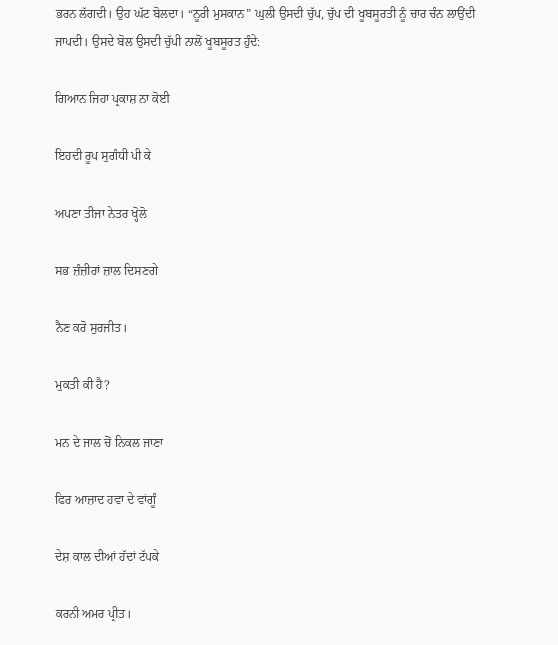ਭਰਨ ਲੱਗਦੀ। ਉਹ ਘੱਟ ਬੋਲਦਾ। “ਨੂਰੀ ਮੁਸਕਾਨ” ਘੁਲੀ ਉਸਦੀ ਚੁੱਪ, ਚੁੱਪ ਦੀ ਖੂਬਸੂਰਤੀ ਨੂੰ ਚਾਰ ਚੰਨ ਲਾਉਂਦੀ ਜਾਪਦੀ। ਉਸਦੇ ਬੋਲ ਉਸਦੀ ਚੁੱਪੀ ਨਾਲੋਂ ਖੂਬਸੂਰਤ ਹੁੰਦੇ:

ਗਿਆਨ ਜਿਹਾ ਪ੍ਰਕਾਸ਼ ਨਾ ਕੋਈ

ਇਹਦੀ ਰੂਪ ਸੁਗੰਧੀ ਪੀ ਕੇ

ਅਪਣਾ ਤੀਜਾ ਨੇਤਰ ਖ੍ਹੋਲੋ

ਸਭ ਜ਼ੰਜ਼ੀਰਾਂ ਜ਼ਾਲ ਦਿਸਣਗੇ

ਨੈਣ ਕਰੋ ਸੁਰਜੀਤ।

ਮੁਕਤੀ ਕੀ ਹੈ?

ਮਨ ਦੇ ਜਾਲ ਚੋਂ ਨਿਕਲ ਜਾਣਾ

ਫਿਰ ਆਜ਼ਾਦ ਹਵਾ ਦੇ ਵਾਂਗੂੰ

ਦੇਸ਼ ਕਾਲ ਦੀਆਂ ਹੱਦਾਂ ਟੱਪਕੇ

ਕਰਨੀ ਅਮਰ ਪ੍ਰੀਤ।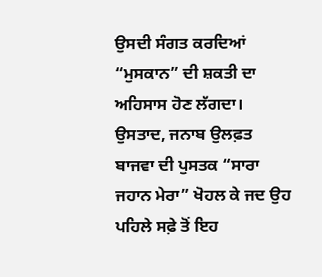ਉਸਦੀ ਸੰਗਤ ਕਰਦਿਆਂ “ਮੁਸਕਾਨ” ਦੀ ਸ਼ਕਤੀ ਦਾ ਅਹਿਸਾਸ ਹੋਣ ਲੱਗਦਾ। ਉਸਤਾਦ, ਜਨਾਬ ਉਲਫ਼ਤ ਬਾਜਵਾ ਦੀ ਪੁਸਤਕ “ਸਾਰਾ ਜਹਾਨ ਮੇਰਾ” ਖੋਹਲ ਕੇ ਜਦ ਉਹ ਪਹਿਲੇ ਸਫ਼ੇ ਤੋਂ ਇਹ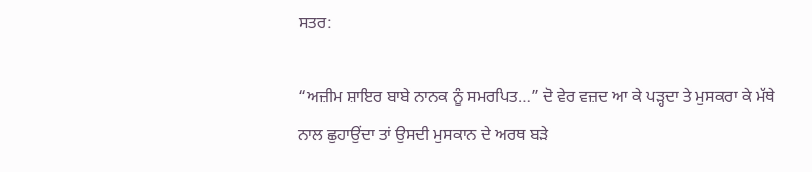ਸਤਰ:

“ਅਜ਼ੀਮ ਸ਼ਾਇਰ ਬਾਬੇ ਨਾਨਕ ਨੂੰ ਸਮਰਪਿਤ…” ਦੋ ਵੇਰ ਵਜ਼ਦ ਆ ਕੇ ਪੜ੍ਹਦਾ ਤੇ ਮੁਸਕਰਾ ਕੇ ਮੱਥੇ ਨਾਲ ਛੁਹਾਉਂਦਾ ਤਾਂ ਉਸਦੀ ਮੁਸਕਾਨ ਦੇ ਅਰਥ ਬੜੇ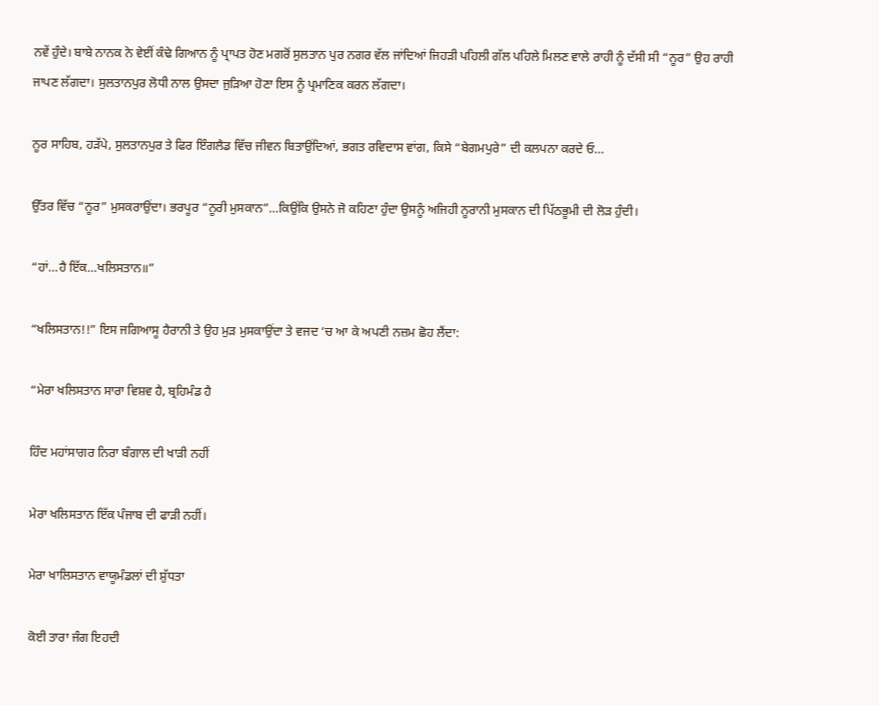ਨਵੇਂ ਹੁੰਦੇ। ਬਾਬੇ ਨਾਨਕ ਨੇ ਵੇਈਂ ਕੰਢੇ ਗਿਆਨ ਨੂੰ ਪ੍ਰਾਪਤ ਹੋਣ ਮਗਰੋਂ ਸੁਲਤਾਨ ਪੁਰ ਨਗਰ ਵੱਲ ਜਾਂਦਿਆਂ ਜਿਹੜੀ ਪਹਿਲੀ ਗੱਲ ਪਹਿਲੇ ਮਿਲਣ ਵਾਲੇ ਰਾਹੀ ਨੂੰ ਦੱਸੀ ਸੀ “ਨੂਰ” ਉਹ ਰਾਹੀ ਜਾਪਣ ਲੱਗਦਾ। ਸੁਲਤਾਨਪੁਰ ਲੋਧੀ ਨਾਲ ਉਸਦਾ ਜੁੜਿਆ ਹੋਣਾ ਇਸ ਨੂੰ ਪ੍ਰਮਾਣਿਕ ਕਰਨ ਲੱਗਦਾ।

ਨੂਰ ਸਾਹਿਬ, ਹੜੱਪੇ, ਸੁਲਤਾਨਪੁਰ ਤੇ ਫਿਰ ਇੰਗਲੈਡ ਵਿੱਚ ਜੀਵਨ ਬਿਤਾਉਂਦਿਆਂ, ਭਗਤ ਰਵਿਦਾਸ ਵਾਂਗ, ਕਿਸੇ “ਬੇਗਮਪੁਰੇ” ਦੀ ਕਲਪਨਾ ਕਰਦੇ ਓ…

ਉੱਤਰ ਵਿੱਚ “ਨੂਰ” ਮੁਸਕਰਾਉਂਦਾ। ਭਰਪੂਰ “ਨੂਰੀ ਮੁਸਕਾਨ”…ਕਿਉਂਕਿ ਉਸਨੇ ਜੋ ਕਹਿਣਾ ਹੁੰਦਾ ਉਸਨੂੰ ਅਜਿਹੀ ਨੂਰਾਨੀ ਮੁਸਕਾਨ ਦੀ ਪਿੱਠਭੂਮੀ ਦੀ ਲੋੜ ਹੁੰਦੀ।

“ਹਾਂ…ਹੈ ਇੱਕ…ਖਲਿਸਤਾਨ॥”

“ਖਲਿਸਤਾਨ!!” ਇਸ ਜਗਿਆਸੂ ਹੈਰਾਨੀ ਤੇ ਉਹ ਮੁੜ ਮੁਸਕਾਉਂਦਾ ਤੇ ਵਜਦ ‘ਚ ਆ ਕੇ ਅਪਣੀ ਨਜ਼ਮ ਛੋਹ ਲੈਂਦਾ:

“ਮੇਰਾ ਖਲਿਸਤਾਨ ਸਾਰਾ ਵਿਸ਼ਵ ਹੈ, ਬ੍ਰਹਿਮੰਡ ਹੈ

ਹਿੰਦ ਮਹਾਂਸਾਗਰ ਨਿਰਾ ਬੰਗਾਲ ਦੀ ਖਾੜੀ ਨਹੀਂ

ਮੇਰਾ ਖਲਿਸਤਾਨ ਇੱਕ ਪੰਜਾਬ ਦੀ ਫਾੜੀ ਨਹੀਂ।

ਮੇਰਾ ਖਾਲਿਸਤਾਨ ਵਾਯੂਮੰਡਲਾਂ ਦੀ ਸ਼ੁੱਧਤਾ

ਕੋਈ ਤਾਰਾ ਜੰਗ ਇਹਦੀ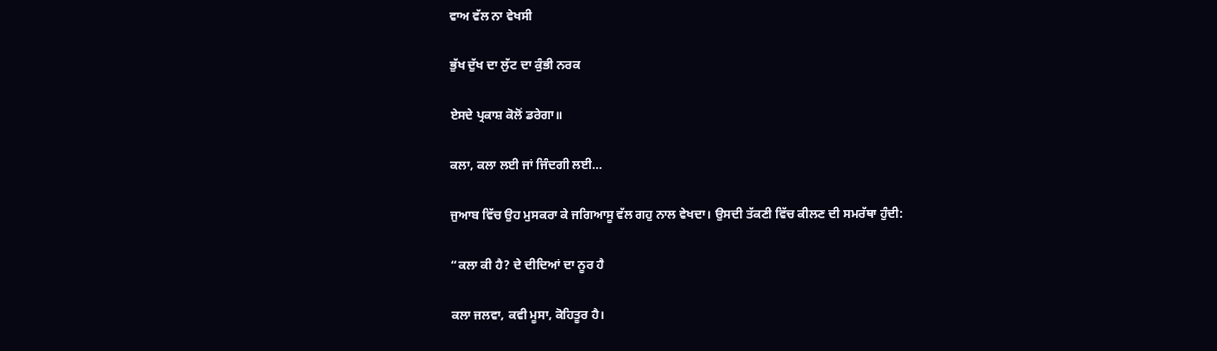ਵਾਅ ਵੱਲ ਨਾ ਵੇਖਸੀ

ਭੁੱਖ ਦੁੱਖ ਦਾ ਲੁੱਟ ਦਾ ਕੁੰਭੀ ਨਰਕ

ਏਸਦੇ ਪ੍ਰਕਾਸ਼ ਕੋਲੋਂ ਡਰੇਗਾ॥

ਕਲਾ, ਕਲਾ ਲਈ ਜਾਂ ਜਿੰਦਗੀ ਲਈ…

ਜੁਆਬ ਵਿੱਚ ਉਹ ਮੁਸਕਰਾ ਕੇ ਜਗਿਆਸੂ ਵੱਲ ਗਹੁ ਨਾਲ ਵੇਖਦਾ। ਉਸਦੀ ਤੱਕਣੀ ਵਿੱਚ ਕੀਲਣ ਦੀ ਸਮਰੱਥਾ ਹੁੰਦੀ:

“ਕਲਾ ਕੀ ਹੈ? ਦੇ ਦੀਦਿਆਂ ਦਾ ਨੂਰ ਹੈ

ਕਲਾ ਜਲਵਾ, ਕਵੀ ਮੂਸਾ, ਕੋਹਿਤੂਰ ਹੈ।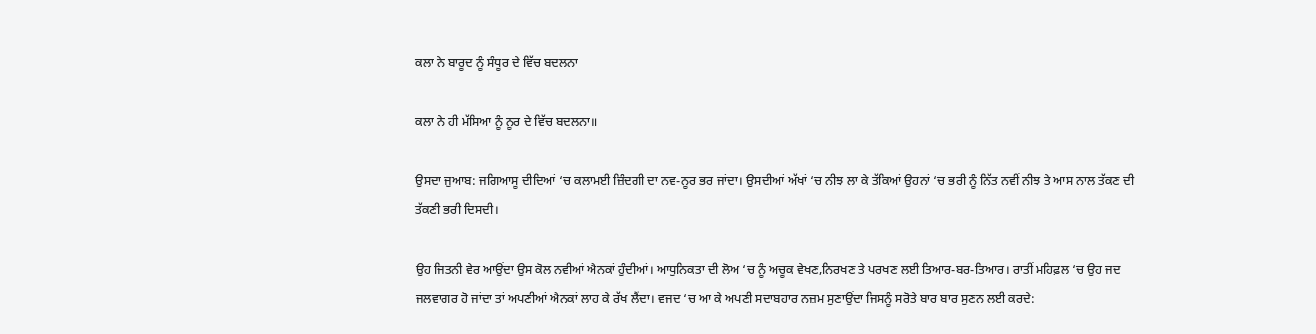ਕਲਾ ਨੇ ਬਾਰੂਦ ਨੂੰ ਸੰਧੂਰ ਦੇ ਵਿੱਚ ਬਦਲਨਾ

ਕਲਾ ਨੇ ਹੀ ਮੱਸਿਆ ਨੂੰ ਨੂਰ ਦੇ ਵਿੱਚ ਬਦਲਨਾ॥

ਉਸਦਾ ਜੁਆਬ: ਜਗਿਆਸੂ ਦੀਦਿਆਂ ‘ਚ ਕਲਾਮਈ ਜ਼ਿੰਦਗੀ ਦਾ ਨਵ-ਨੂਰ ਭਰ ਜਾਂਦਾ। ਉਸਦੀਆਂ ਅੱਖਾਂ ‘ਚ ਨੀਝ ਲਾ ਕੇ ਤੱਕਿਆਂ ਉਹਨਾਂ ‘ਚ ਭਰੀ ਨੂੰ ਨਿੱਤ ਨਵੀਂ ਨੀਝ ਤੇ ਆਸ ਨਾਲ ਤੱਕਣ ਦੀ ਤੱਕਣੀ ਭਰੀ ਦਿਸਦੀ।

ਉਹ ਜਿਤਨੀ ਵੇਰ ਆਉਂਦਾ ਉਸ ਕੋਲ ਨਵੀਆਂ ਐਨਕਾਂ ਹੁੰਦੀਆਂ। ਆਧੁਨਿਕਤਾ ਦੀ ਲੋਅ ‘ਚ ਨੂੰ ਅਚੂਕ ਵੇਖਣ,ਨਿਰਖਣ ਤੇ ਪਰਖਣ ਲਈ ਤਿਆਰ-ਬਰ-ਤਿਆਰ। ਰਾਤੀਂ ਮਹਿਫ਼ਲ ‘ਚ ਉਹ ਜਦ ਜਲਵਾਗਰ ਹੋ ਜਾਂਦਾ ਤਾਂ ਅਪਣੀਆਂ ਐਨਕਾਂ ਲਾਹ ਕੇ ਰੱਖ ਲੈਂਦਾ। ਵਜਦ ‘ਚ ਆ ਕੇ ਅਪਣੀ ਸਦਾਬਹਾਰ ਨਜ਼ਮ ਸੁਣਾਉਂਦਾ ਜਿਸਨੂੰ ਸਰੋਤੇ ਬਾਰ ਬਾਰ ਸੁਣਨ ਲਈ ਕਰਦੇ: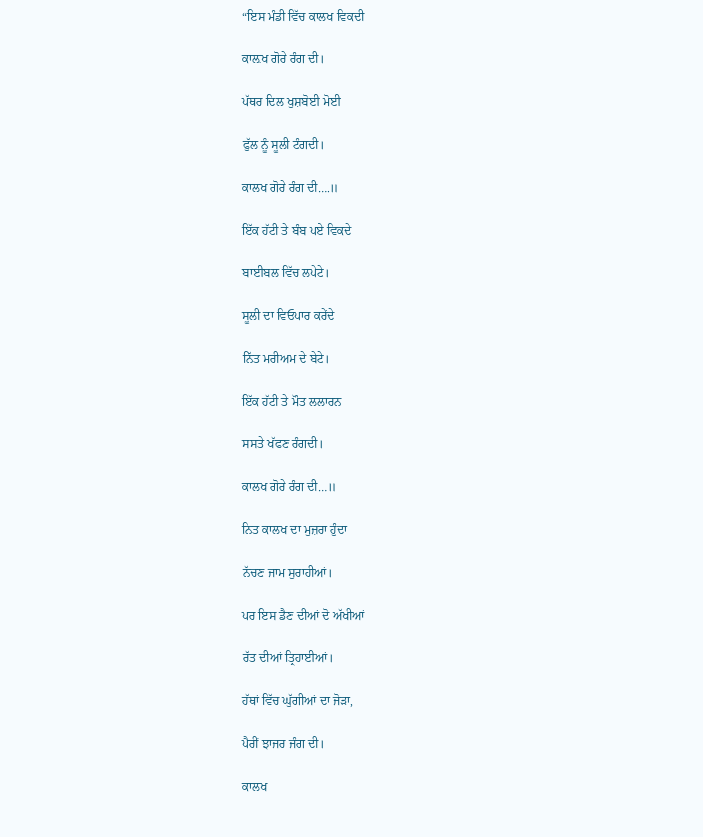“ਇਸ ਮੰਡੀ ਵਿੱਚ ਕਾਲਖ ਵਿਕਦੀ

ਕਾਲ਼ਖ ਗੋਰੇ ਰੰਗ ਦੀ।

ਪੱਥਰ ਦਿਲ ਖੁਸ਼ਬੋਈ ਮੋਈ

ਫੁੱਲ ਨੂੰ ਸੂਲੀ ਟੰਗਦੀ।

ਕਾਲਖ ਗੋਰੇ ਰੰਗ ਦੀ….॥

ਇੱਕ ਹੱਟੀ ਤੇ ਬੰਬ ਪਏ ਵਿਕਦੇ

ਬਾਈਬਲ ਵਿੱਚ ਲਪੇਟੇ।

ਸੂਲੀ ਦਾ ਵਿਓਪਾਰ ਕਰੇਂਦੇ

ਨਿੱਤ ਮਰੀਅਮ ਦੇ ਬੇਟੇ।

ਇੱਕ ਹੱਟੀ ਤੇ ਮੌਤ ਲਲਾਰਨ

ਸਸਤੇ ਖੱਫਣ ਰੰਗਦੀ।

ਕਾਲਖ ਗੋਰੇ ਰੰਗ ਦੀ…॥

ਨਿਤ ਕਾਲਖ ਦਾ ਮੁਜ਼ਰਾ ਹੁੰਦਾ

ਨੱਚਣ ਜਾਮ ਸੁਰਾਹੀਆਂ।

ਪਰ ਇਸ ਡੈਣ ਦੀਆਂ ਦੋ ਅੱਖੀਆਂ

ਰੱਤ ਦੀਆਂ ਤ੍ਰਿਹਾਈਆਂ।

ਹੱਥਾਂ ਵਿੱਚ ਘੁੱਗੀਆਂ ਦਾ ਜੋੜਾ,

ਪੈਰੀਂ ਝਾਜਰ ਜੰਗ ਦੀ।

ਕਾਲਖ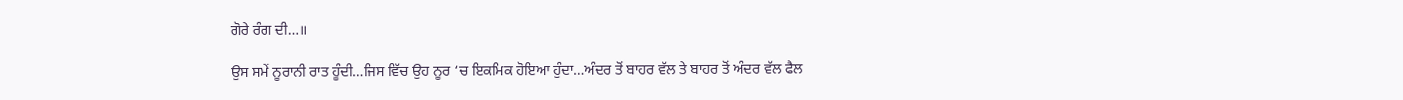ਗੋਰੇ ਰੰਗ ਦੀ…॥

ਉਸ ਸਮੇਂ ਨੂਰਾਨੀ ਰਾਤ ਹੂੰਦੀ…ਜਿਸ ਵਿੱਚ ਉਹ ਨੂਰ ‘ਚ ਇਕਮਿਕ ਹੋਇਆ ਹੁੰਦਾ…ਅੰਦਰ ਤੋਂ ਬਾਹਰ ਵੱਲ ਤੇ ਬਾਹਰ ਤੋਂ ਅੰਦਰ ਵੱਲ ਫੈਲ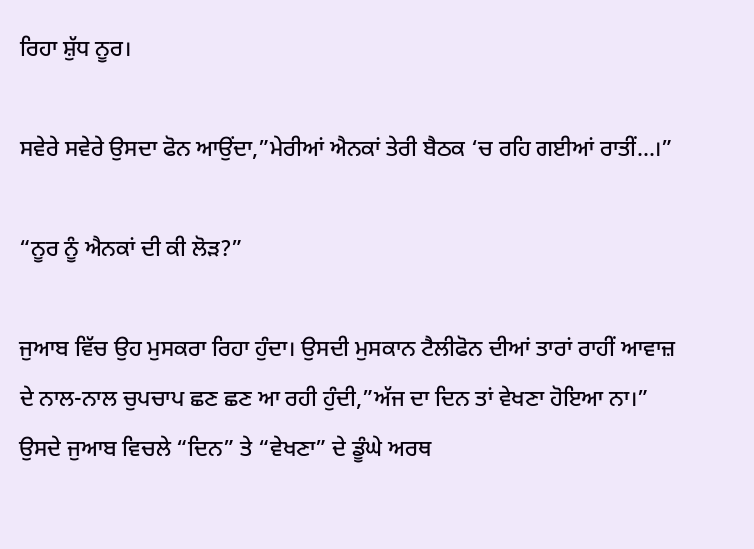ਰਿਹਾ ਸ਼ੁੱਧ ਨੂਰ।

ਸਵੇਰੇ ਸਵੇਰੇ ਉਸਦਾ ਫੋਨ ਆਉਂਦਾ,”ਮੇਰੀਆਂ ਐਨਕਾਂ ਤੇਰੀ ਬੈਠਕ ‘ਚ ਰਹਿ ਗਈਆਂ ਰਾਤੀਂ…।”

“ਨੂਰ ਨੂੰ ਐਨਕਾਂ ਦੀ ਕੀ ਲੋੜ?”

ਜੁਆਬ ਵਿੱਚ ਉਹ ਮੁਸਕਰਾ ਰਿਹਾ ਹੁੰਦਾ। ਉਸਦੀ ਮੁਸਕਾਨ ਟੈਲੀਫੋਨ ਦੀਆਂ ਤਾਰਾਂ ਰਾਹੀਂ ਆਵਾਜ਼ ਦੇ ਨਾਲ-ਨਾਲ ਚੁਪਚਾਪ ਛਣ ਛਣ ਆ ਰਹੀ ਹੁੰਦੀ,”ਅੱਜ ਦਾ ਦਿਨ ਤਾਂ ਵੇਖਣਾ ਹੋਇਆ ਨਾ।” ਉਸਦੇ ਜੁਆਬ ਵਿਚਲੇ “ਦਿਨ” ਤੇ “ਵੇਖਣਾ” ਦੇ ਡੂੰਘੇ ਅਰਥ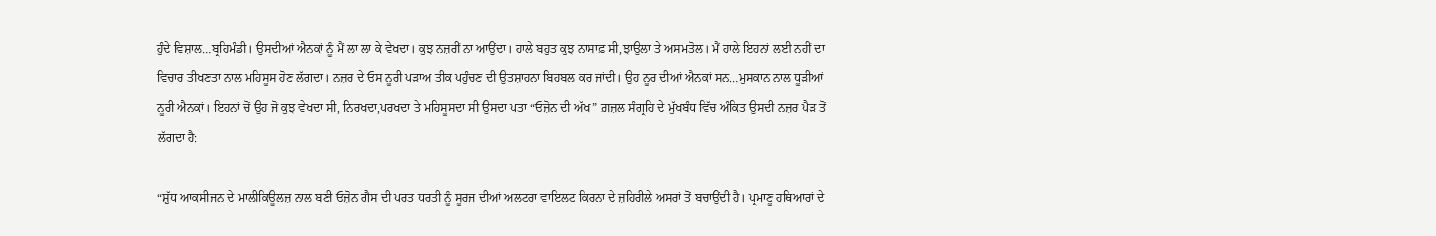ਹੁੰਦੇ ਵਿਸ਼ਾਲ…ਬ੍ਰਹਿਮੰਡੀ। ਉਸਦੀਆਂ ਐਨਕਾਂ ਨੂੰ ਮੈਂ ਲਾ ਲਾ ਕੇ ਵੇਖਦਾ। ਕੁਝ ਨਜ਼ਰੀਂ ਨਾ ਆਉਂਦਾ। ਹਾਲੇ ਬਹੁਤ ਕੁਝ ਨਾਸਾਫ਼ ਸੀ,ਝਾਉਲਾ ਤੇ ਅਸਮਤੋਲ। ਮੈਂ ਹਾਲੇ ਇਹਨਾਂ ਲਈ ਨਹੀਂ ਦਾ ਵਿਚਾਰ ਤੀਖਣਤਾ ਨਾਲ ਮਹਿਸੂਸ ਹੋਣ ਲੱਗਦਾ। ਨਜ਼ਰ ਦੇ ਓਸ ਨੂਰੀ ਪੜਾਅ ਤੀਕ ਪਹੁੰਚਣ ਦੀ ਉਤਸ਼ਾਹਨਾ ਬਿਹਬਲ ਕਰ ਜਾਂਦੀ। ਉਹ ਨੂਰ ਦੀਆਂ ਐਨਕਾਂ ਸਨ…ਮੁਸਕਾਨ ਨਾਲ ਧੂੜੀਆਂ ਨੂਰੀ ਐਨਕਾਂ। ਇਹਨਾਂ ਚੋਂ ਉਹ ਜੋ ਕੁਝ ਵੇਖਦਾ ਸੀ, ਨਿਰਖਦਾ,ਪਰਖਦਾ ਤੇ ਮਹਿਸੂਸਦਾ ਸੀ ਉਸਦਾ ਪਤਾ “ਓਜ਼ੋਨ ਦੀ ਅੱਖ” ਗ਼ਜ਼ਲ ਸੰਗ੍ਰਹਿ ਦੇ ਮੁੱਖਬੰਧ ਵਿੱਚ ਅੰਕਿਤ ਉਸਦੀ ਨਜ਼ਰ ਪੈੜ ਤੋਂ ਲੱਗਦਾ ਹੈ:

“ਸ਼ੁੱਧ ਆਕਸੀਜਨ ਦੇ ਮਾਲੀਕਿਊਲਜ਼ ਨਾਲ ਬਣੀ ਓਜ਼ੋਨ ਗੈਸ ਦੀ ਪਰਤ ਧਰਤੀ ਨੂੰ ਸੂਰਜ ਦੀਆਂ ਅਲਟਰਾ ਵਾਇਲਟ ਕਿਰਨਾ ਦੇ ਜ਼ਹਿਰੀਲੇ ਅਸਰਾਂ ਤੋਂ ਬਚਾਉਂਦੀ ਹੈ। ਪ੍ਰਮਾਣੂ ਹਥਿਆਰਾਂ ਦੇ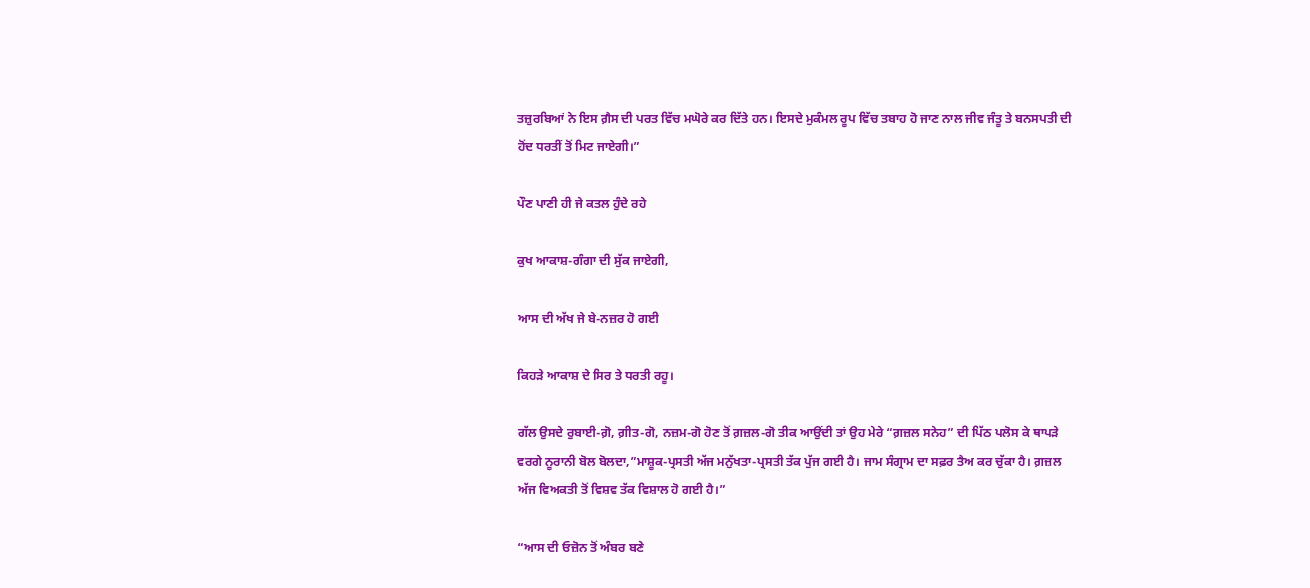ਤਜ਼ੁਰਬਿਆਂ ਨੇ ਇਸ ਗ਼ੈਸ ਦੀ ਪਰਤ ਵਿੱਚ ਮਘੋਰੇ ਕਰ ਦਿੱਤੇ ਹਨ। ਇਸਦੇ ਮੁਕੰਮਲ ਰੂਪ ਵਿੱਚ ਤਬਾਹ ਹੋ ਜਾਣ ਨਾਲ ਜੀਵ ਜੰਤੂ ਤੇ ਬਨਸਪਤੀ ਦੀ ਹੋਂਦ ਧਰਤੀਂ ਤੋਂ ਮਿਟ ਜਾਏਗੀ।”

ਪੌਣ ਪਾਣੀ ਹੀ ਜੇ ਕਤਲ ਹੁੰਦੇ ਰਹੇ

ਕੁਖ ਆਕਾਸ਼-ਗੰਗਾ ਦੀ ਸੁੱਕ ਜਾਏਗੀ,

ਆਸ ਦੀ ਅੱਖ ਜੇ ਬੇ-ਨਜ਼ਰ ਹੋ ਗਈ

ਕਿਹੜੇ ਆਕਾਸ਼ ਦੇ ਸਿਰ ਤੇ ਧਰਤੀ ਰਹੂ।

ਗੱਲ ਉਸਦੇ ਰੁਬਾਈ-ਗ਼ੋ, ਗ਼ੀਤ-ਗੋ, ਨਜ਼ਮ-ਗੋ ਹੋਣ ਤੋਂ ਗ਼ਜ਼ਲ-ਗੋ ਤੀਕ ਆਉਂਦੀ ਤਾਂ ਉਹ ਮੇਰੇ “ਗ਼ਜ਼ਲ ਸਨੇਹ” ਦੀ ਪਿੱਠ ਪਲੋਸ ਕੇ ਥਾਪੜੇ ਵਰਗੇ ਨੂਰਾਨੀ ਬੋਲ ਬੋਲਦਾ,”ਮਾਸ਼ੂਕ-ਪ੍ਰਸਤੀ ਅੱਜ ਮਨੁੱਖਤਾ-ਪ੍ਰਸਤੀ ਤੱਕ ਪੁੱਜ ਗਈ ਹੈ। ਜਾਮ ਸੰਗ੍ਰਾਮ ਦਾ ਸਫ਼ਰ ਤੈਅ ਕਰ ਚੁੱਕਾ ਹੈ। ਗ਼ਜ਼ਲ ਅੱਜ ਵਿਅਕਤੀ ਤੋਂ ਵਿਸ਼ਵ ਤੱਕ ਵਿਸ਼ਾਲ ਹੋ ਗਈ ਹੈ।”

“ਆਸ ਦੀ ਓਜ਼ੋਨ ਤੋਂ ਅੰਬਰ ਬਣੇ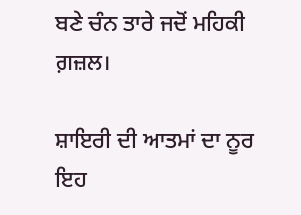ਬਣੇ ਚੰਨ ਤਾਰੇ ਜਦੋਂ ਮਹਿਕੀ ਗ਼ਜ਼ਲ।

ਸ਼ਾਇਰੀ ਦੀ ਆਤਮਾਂ ਦਾ ਨੂਰ ਇਹ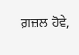ਗ਼ਜ਼ਲ ਹੋਵੇ,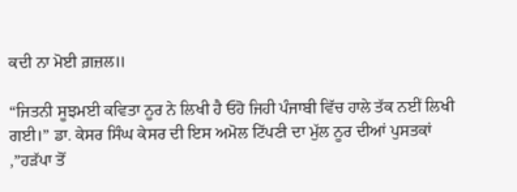ਕਦੀ ਨਾ ਮੋਈ ਗ਼ਜ਼ਲ॥

“ਜਿਤਨੀ ਸੂਝਮਈ ਕਵਿਤਾ ਨੂਰ ਨੇ ਲਿਖੀ ਹੈ ਓਹੋ ਜਿਹੀ ਪੰਜਾਬੀ ਵਿੱਚ ਹਾਲੇ ਤੱਕ ਨਈਂ ਲਿਖੀ ਗਈ।” ਡਾ. ਕੇਸਰ ਸਿੰਘ ਕੇਸਰ ਦੀ ਇਸ ਅਮੋਲ ਟਿੱਪਣੀ ਦਾ ਮੁੱਲ ਨੂਰ ਦੀਆਂ ਪੁਸਤਕਾਂ ,”ਹੜੱਪਾ ਤੋਂ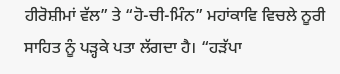ਹੀਰੋਸ਼ੀਮਾਂ ਵੱਲ” ਤੇ “ਹੋ-ਚੀ-ਮਿੰਨ” ਮਹਾਂਕਾਵਿ ਵਿਚਲੇ ਨੂਰੀ ਸਾਹਿਤ ਨੂੰ ਪੜ੍ਹਕੇ ਪਤਾ ਲੱਗਦਾ ਹੈ। “ਹੜੱਪਾ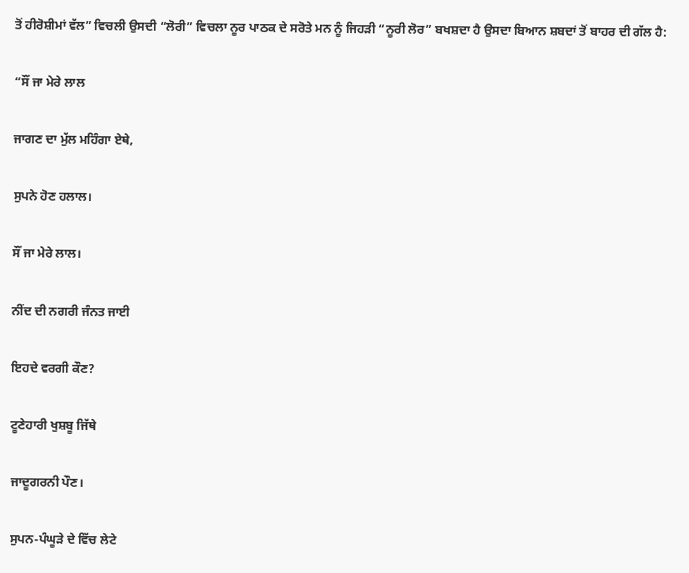ਤੋਂ ਹੀਰੋਸ਼ੀਮਾਂ ਵੱਲ” ਵਿਚਲੀ ਉਸਦੀ “ਲੋਰੀ” ਵਿਚਲਾ ਨੂਰ ਪਾਠਕ ਦੇ ਸਰੋਤੇ ਮਨ ਨੂੰ ਜਿਹੜੀ “ਨੂਰੀ ਲੋਰ” ਬਖਸ਼ਦਾ ਹੈ ਉਸਦਾ ਬਿਆਨ ਸ਼ਬਦਾਂ ਤੋਂ ਬਾਹਰ ਦੀ ਗੱਲ ਹੈ:

“ਸੌਂ ਜਾ ਮੇਰੇ ਲਾਲ

ਜਾਗਣ ਦਾ ਮੁੱਲ ਮਹਿੰਗਾ ਏਥੇ,

ਸੁਪਨੇ ਹੋਣ ਹਲਾਲ।

ਸੌਂ ਜਾ ਮੇਰੇ ਲਾਲ।

ਨੀਂਦ ਦੀ ਨਗਰੀ ਜੰਨਤ ਜਾਈ

ਇਹਦੇ ਵਰਗੀ ਕੌਣ?

ਟੂਣੇਹਾਰੀ ਖੁਸ਼ਬੂ ਜਿੱਥੇ

ਜਾਦੂਗਰਨੀ ਪੌਣ।

ਸੁਪਨ-ਪੰਘੂੜੇ ਦੇ ਵਿੱਚ ਲੇਟੇ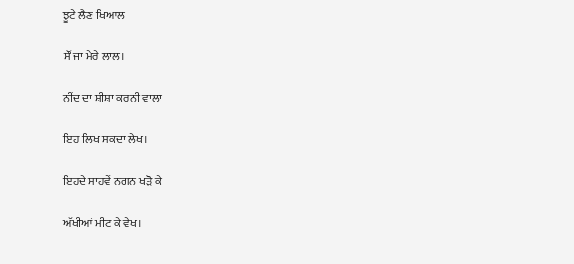ਝੂਟੇ ਲੈਣ ਖਿਆਲ

ਸੌਂ ਜਾ ਮੇਰੇ ਲਾਲ।

ਨੀਂਦ ਦਾ ਸ਼ੀਸ਼ਾ ਕਰਨੀ ਵਾਲਾ

ਇਹ ਲਿਖ ਸਕਦਾ ਲੇਖ।

ਇਹਦੇ ਸਾਹਵੇਂ ਨਗਨ ਖੜੋ ਕੇ

ਅੱਖੀਆਂ ਮੀਟ ਕੇ ਵੇਖ।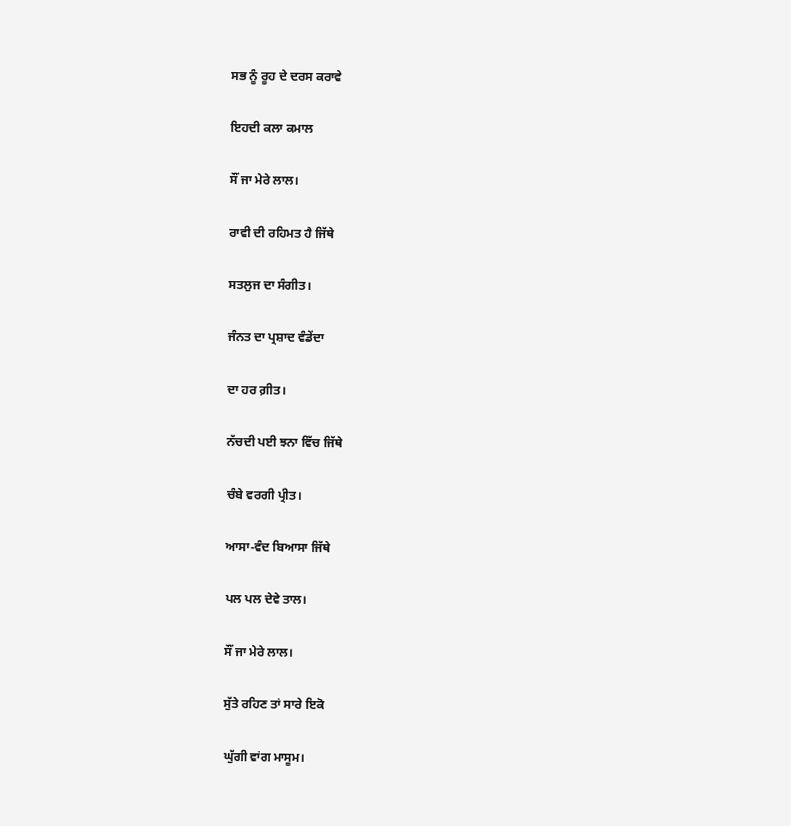ਸਭ ਨੂੰ ਰੂਹ ਦੇ ਦਰਸ ਕਰਾਵੇ

ਇਹਦੀ ਕਲਾ ਕਮਾਲ

ਸੌਂ ਜਾ ਮੇਰੇ ਲਾਲ।

ਰਾਵੀ ਦੀ ਰਹਿਮਤ ਹੈ ਜਿੱਥੇ

ਸਤਲੁਜ ਦਾ ਸੰਗੀਤ।

ਜੰਨਤ ਦਾ ਪ੍ਰਸ਼ਾਦ ਵੰਡੇਂਦਾ

ਦਾ ਹਰ ਗ਼ੀਤ।

ਨੱਚਦੀ ਪਈ ਝਨਾ ਵਿੱਚ ਜਿੱਥੇ

ਚੰਬੇ ਵਰਗੀ ਪ੍ਰੀਤ।

ਆਸਾ-ਵੰਦ ਬਿਆਸਾ ਜਿੱਥੇ

ਪਲ ਪਲ ਦੇਵੇ ਤਾਲ।

ਸੌਂ ਜਾ ਮੇਰੇ ਲਾਲ।

ਸੁੱਤੇ ਰਹਿਣ ਤਾਂ ਸਾਰੇ ਇਕੋ

ਘੁੱਗੀ ਵਾਂਗ ਮਾਸੂਮ।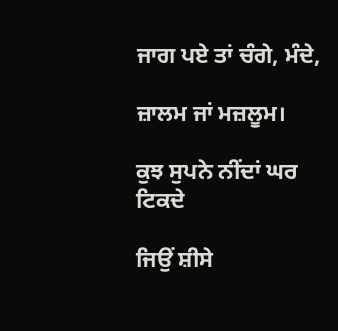ਜਾਗ ਪਏ ਤਾਂ ਚੰਗੇ, ਮੰਦੇ,

ਜ਼ਾਲਮ ਜਾਂ ਮਜ਼ਲੂਮ।

ਕੁਝ ਸੁਪਨੇ ਨੀਂਦਾਂ ਘਰ ਟਿਕਦੇ

ਜਿਉਂ ਸ਼ੀਸੇ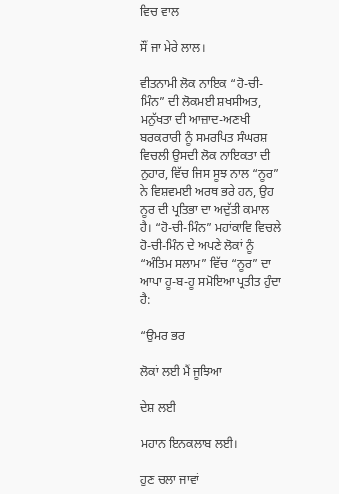ਵਿਚ ਵਾਲ

ਸੌਂ ਜਾ ਮੇਰੇ ਲਾਲ।

ਵੀਤਨਾਮੀ ਲੋਕ ਨਾਇਕ “ਹੋ-ਚੀ-ਮਿੰਨ” ਦੀ ਲੋਕਮਈ ਸ਼ਖਸੀਅਤ, ਮਨੁੱਖਤਾ ਦੀ ਆਜ਼ਾਦ-ਅਣਖੀ ਬਰਕਰਾਰੀ ਨੂੰ ਸਮਰਪਿਤ ਸੰਘਰਸ਼ ਵਿਚਲੀ ਉਸਦੀ ਲੋਕ ਨਾਇਕਤਾ ਦੀ ਨੁਹਾਰ, ਵਿੱਚ ਜਿਸ ਸੂਝ ਨਾਲ “ਨੂਰ” ਨੇ ਵਿਸ਼ਵਮਈ ਅਰਥ ਭਰੇ ਹਨ, ਉਹ ਨੂਰ ਦੀ ਪ੍ਰਤਿਭਾ ਦਾ ਅਦੁੱਤੀ ਕਮਾਲ ਹੈ। “ਹੋ-ਚੀ-ਮਿੰਨ” ਮਹਾਂਕਾਵਿ ਵਿਚਲੇ ਹੋ-ਚੀ-ਮਿੰਨ ਦੇ ਅਪਣੇ ਲੋਕਾਂ ਨੂੰ “ਅੰਤਿਮ ਸਲਾਮ” ਵਿੱਚ “ਨੂਰ” ਦਾ ਆਪਾ ਹੂ-ਬ-ਹੂ ਸਮੋਇਆ ਪ੍ਰਤੀਤ ਹੁੰਦਾ ਹੈ:

“ਉਮਰ ਭਰ

ਲੋਕਾਂ ਲਈ ਮੈਂ ਜੂਝਿਆ

ਦੇਸ਼ ਲਈ

ਮਹਾਨ ਇਨਕਲਾਬ ਲਈ।

ਹੁਣ ਚਲਾ ਜਾਵਾਂ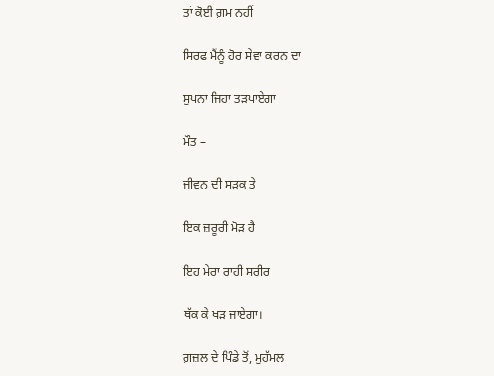ਤਾਂ ਕੋਈ ਗ਼ਮ ਨਹੀਂ

ਸਿਰਫ ਮੈਂਨੂੰ ਹੋਰ ਸੇਵਾ ਕਰਨ ਦਾ

ਸੁਪਨਾ ਜਿਹਾ ਤੜਪਾਏਗਾ

ਮੌਤ –

ਜੀਵਨ ਦੀ ਸੜਕ ਤੇ

ਇਕ ਜ਼ਰੂਰੀ ਮੋੜ ਹੈ

ਇਹ ਮੇਰਾ ਰਾਹੀ ਸਰੀਰ

ਥੱਕ ਕੇ ਖੜ ਜਾਏਗਾ।

ਗ਼ਜ਼ਲ ਦੇ ਪਿੰਡੇ ਤੋਂ, ਮੁਹੱਮਲ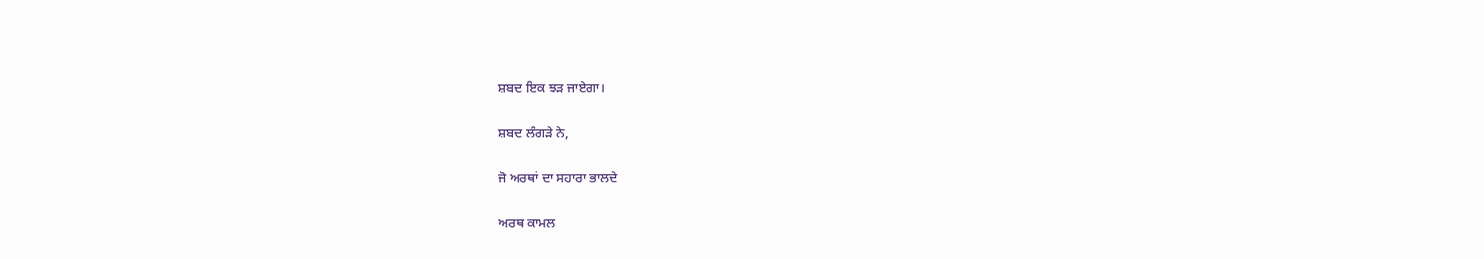ਸ਼ਬਦ ਇਕ ਝੜ ਜਾਏਗਾ।

ਸ਼ਬਦ ਲੰਗੜੇ ਨੇ,

ਜੋ ਅਰਥਾਂ ਦਾ ਸਹਾਰਾ ਭਾਲਦੇ

ਅਰਥ ਕਾਮਲ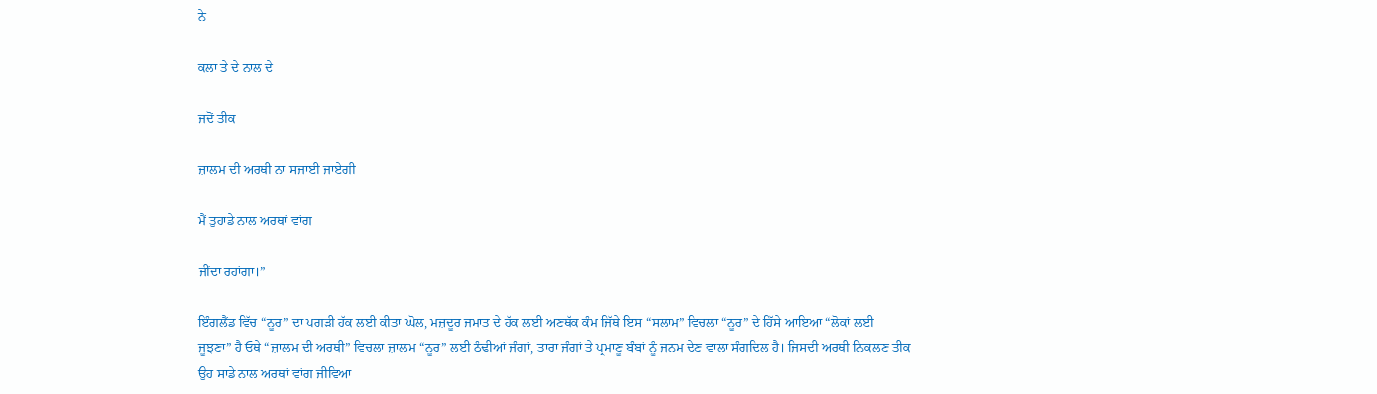ਨੇ

ਕਲਾ ਤੇ ਦੇ ਨਾਲ ਦੇ

ਜਦੋਂ ਤੀਕ

ਜ਼ਾਲਮ ਦੀ ਅਰਥੀ ਨਾ ਸਜਾਈ ਜਾਏਗੀ

ਮੈਂ ਤੁਹਾਡੇ ਨਾਲ ਅਰਥਾਂ ਵਾਂਗ

ਜੀਂਦਾ ਰਹਾਂਗਾ।”

ਇੰਗਲੈਂਡ ਵਿੱਚ “ਨੂਰ” ਦਾ ਪਗੜੀ ਹੱਕ ਲਈ ਕੀਤਾ ਘੋਲ, ਮਜ਼ਦੂਰ ਜਮਾਤ ਦੇ ਹੱਕ ਲਈ ਅਣਥੱਕ ਕੰਮ ਜਿੱਥੇ ਇਸ “ਸਲਾਮ” ਵਿਚਲਾ “ਨੂਰ” ਦੇ ਹਿੱਸੇ ਆਇਆ “ਲੋਕਾਂ ਲਈ ਜੂਝਣਾ” ਹੈ ਓਥੇ “ਜ਼ਾਲਮ ਦੀ ਅਰਥੀ” ਵਿਚਲਾ ਜ਼ਾਲਮ “ਨੂਰ” ਲਈ ਠੰਢੀਆਂ ਜੰਗਾਂ, ਤਾਰਾ ਜੰਗਾਂ ਤੇ ਪ੍ਰਮਾਣੂ ਬੰਬਾਂ ਨੂੰ ਜਨਮ ਦੇਣ ਵਾਲਾ ਸੰਗਦਿਲ ਹੈ। ਜਿਸਦੀ ਅਰਥੀ ਨਿਕਲਣ ਤੀਕ ਉਹ ਸਾਡੇ ਨਾਲ ਅਰਥਾਂ ਵਾਂਗ ਜੀਵਿਆ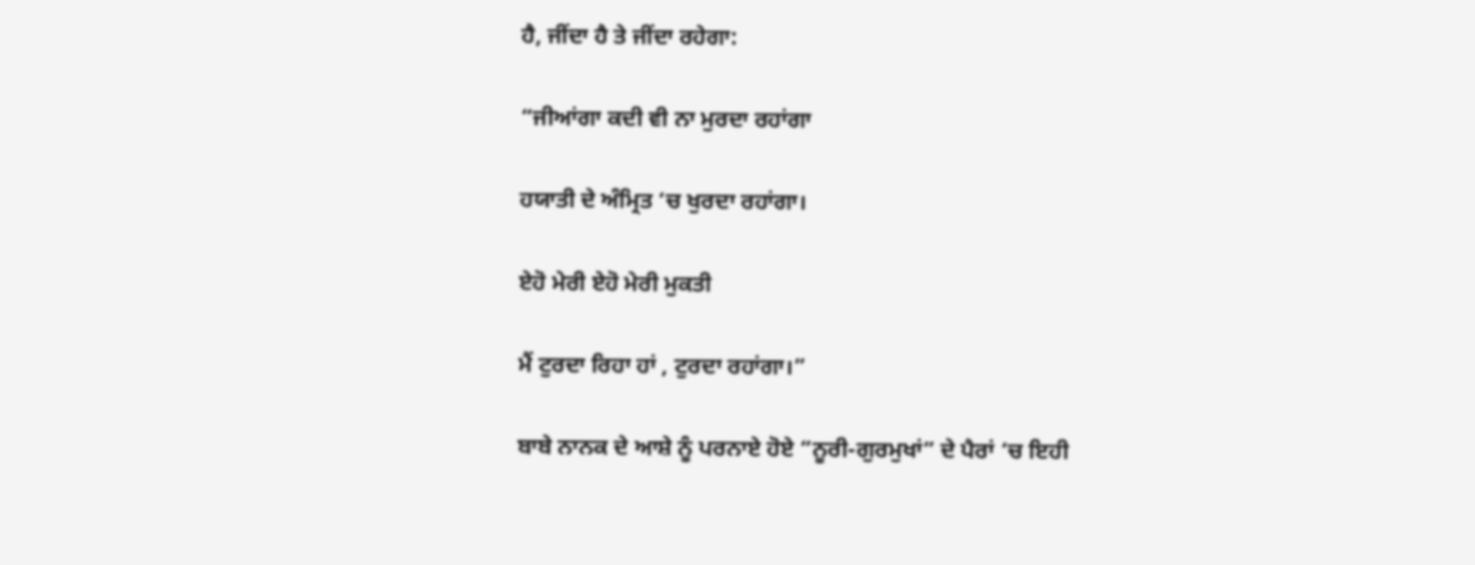ਹੈ, ਜੀਂਦਾ ਹੈ ਤੇ ਜੀਂਦਾ ਰਹੇਗਾ:

“ਜੀਆਂਗਾ ਕਦੀ ਵੀ ਨਾ ਮੁਰਦਾ ਰਹਾਂਗਾ

ਹਯਾਤੀ ਦੇ ਅੰਮ੍ਰਿਤ ‘ਚ ਖੁਰਦਾ ਰਹਾਂਗਾ।

ਏਹੋ ਮੇਰੀ ਏਹੋ ਮੇਰੀ ਮੁਕਤੀ

ਮੈਂ ਟੁਰਦਾ ਰਿਹਾ ਹਾਂ , ਟੁਰਦਾ ਰਹਾਂਗਾ।”

ਬਾਬੇ ਨਾਨਕ ਦੇ ਆਸ਼ੇ ਨੂੰ ਪਰਨਾਏ ਹੋਏ “ਨੂਰੀ-ਗੁਰਮੁਖਾਂ” ਦੇ ਪੈਰਾਂ ‘ਚ ਇਹੀ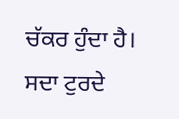ਚੱਕਰ ਹੁੰਦਾ ਹੈ। ਸਦਾ ਟੁਰਦੇ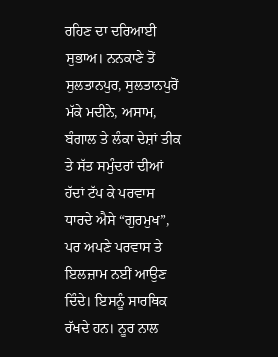ਰਹਿਣ ਦਾ ਦਰਿਆਈ ਸੁਭਾਅ। ਨਨਕਾਣੇ ਤੋਂ ਸੁਲਤਾਨਪੁਰ, ਸੁਲਤਾਨਪੁਰੋਂ ਮੱਕੇ ਮਦੀਨੇ, ਅਸਾਮ, ਬੰਗਾਲ ਤੇ ਲੰਕਾ ਦੇਸ਼ਾਂ ਤੀਕ ਤੇ ਸੱਤ ਸਮੁੰਦਰਾਂ ਦੀਆਂ ਹੱਦਾਂ ਟੱਪ ਕੇ ਪਰਵਾਸ ਧਾਰਦੇ ਐਸੇ “ਗੁਰਮੁਖ”, ਪਰ ਅਪਣੇ ਪਰਵਾਸ ਤੇ ਇਲਜ਼ਾਮ ਨਈਂ ਆਉਣ ਦਿੰਦੇ। ਇਸਨੂੰ ਸਾਰਥਿਕ ਰੱਖਦੇ ਹਨ। ਨੂਰ ਨਾਲ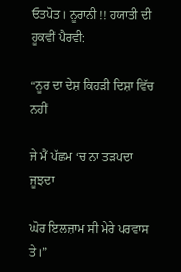ਓਤਪੋਤ। ਨੂਰਾਨੀ !! ਹਯਾਤੀ ਦੀ ਹੂਕਵੀਂ ਪੈਰਵੀ:

“ਨੂਰ ਦਾ ਦੇਸ਼ ਕਿਹੜੀ ਦਿਸ਼ਾ ਵਿੱਚ ਨਹੀਂ

ਜੇ ਮੈਂ ਪੱਛਮ ‘ਚ ਨਾ ਤੜਪਦਾ ਜੂਝਦਾ

ਘੋਰ ਇਲਜ਼ਾਮ ਸੀ ਮੇਰੇ ਪਰਵਾਸ ਤੇ।”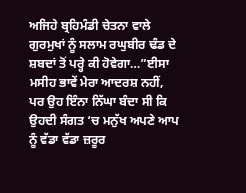ਅਜਿਹੇ ਬ੍ਰਹਿਮੰਡੀ ਚੇਤਨਾ ਵਾਲੇ ਗੁਰਮੁਖਾਂ ਨੂੰ ਸਲਾਮ ਰਘੁਬੀਰ ਢੰਡ ਦੇ ਸ਼ਬਦਾਂ ਤੋਂ ਪਰ੍ਹੇ ਕੀ ਹੋਵੇਗਾ…”ਈਸਾ ਮਸੀਹ ਭਾਵੇਂ ਮੇਰਾ ਆਦਰਸ਼ ਨਹੀਂ, ਪਰ ਉਹ ਇੰਨਾ ਨਿੱਘਾ ਬੰਦਾ ਸੀ ਕਿ ਉਹਦੀ ਸੰਗਤ ‘ਚ ਮਨੁੱਖ ਅਪਣੇ ਆਪ ਨੂੰ ਵੱਡਾ ਵੱਡਾ ਜ਼ਰੂਰ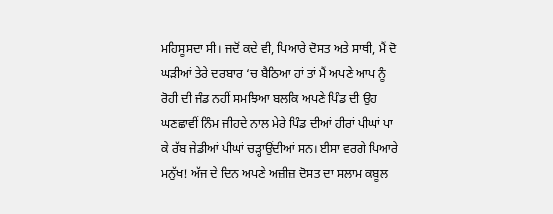ਮਹਿਸੂਸਦਾ ਸੀ। ਜਦੋਂ ਕਦੇ ਵੀ, ਪਿਆਰੇ ਦੋਸਤ ਅਤੇ ਸਾਥੀ, ਮੈਂ ਦੋ ਘੜੀਆਂ ਤੇਰੇ ਦਰਬਾਰ ‘ਚ ਬੈਠਿਆ ਹਾਂ ਤਾਂ ਮੈਂ ਅਪਣੇ ਆਪ ਨੂੰ ਰੋਹੀ ਦੀ ਜੰਡ ਨਹੀਂ ਸਮਝਿਆ ਬਲਕਿ ਅਪਣੇ ਪਿੰਡ ਦੀ ਉਹ ਘਣਛਾਵੀਂ ਨਿੰਮ ਜੀਹਦੇ ਨਾਲ ਮੇਰੇ ਪਿੰਡ ਦੀਆਂ ਹੀਰਾਂ ਪੀਘਾਂ ਪਾ ਕੇ ਰੱਬ ਜੇਡੀਆਂ ਪੀਘਾਂ ਚੜ੍ਹਾਉਂਦੀਆਂ ਸਨ। ਈਸਾ ਵਰਗੇ ਪਿਆਰੇ ਮਨੁੱਖ! ਅੱਜ ਦੇ ਦਿਨ ਅਪਣੇ ਅਜ਼ੀਜ਼ ਦੋਸਤ ਦਾ ਸਲਾਮ ਕਬੂਲ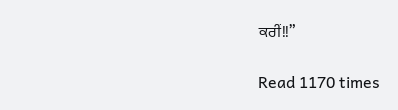ਕਰੀਂ!!”

Read 1170 times